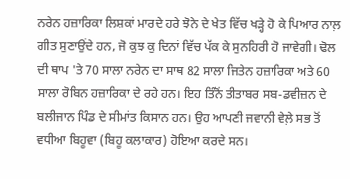ਨਰੇਨ ਹਜ਼ਾਰਿਕਾ ਲਿਸ਼ਕਾਂ ਮਾਰਦੇ ਹਰੇ ਝੋਨੇ ਦੇ ਖੇਤ ਵਿੱਚ ਖੜ੍ਹੇ ਹੋ ਕੇ ਪਿਆਰ ਨਾਲ਼ ਗੀਤ ਸੁਣਾਉਂਦੇ ਹਨ, ਜੋ ਕੁਝ ਕੁ ਦਿਨਾਂ ਵਿੱਚ ਪੱਕ ਕੇ ਸੁਨਹਿਰੀ ਹੋ ਜਾਵੇਗੀ। ਢੋਲ ਦੀ ਥਾਪ 'ਤੇ 70 ਸਾਲਾ ਨਰੇਨ ਦਾ ਸਾਥ 82 ਸਾਲਾ ਜਿਤੇਨ ਹਜ਼ਾਰਿਕਾ ਅਤੇ 60 ਸਾਲਾ ਰੋਬਿਨ ਹਜ਼ਾਰਿਕਾ ਦੇ ਰਹੇ ਹਨ। ਇਹ ਤਿੰਨੋਂ ਤੀਤਾਬਰ ਸਬ-ਡਵੀਜ਼ਨ ਦੇ ਬਲੀਜਾਨ ਪਿੰਡ ਦੇ ਸੀਮਾਂਤ ਕਿਸਾਨ ਹਨ। ਉਹ ਆਪਣੀ ਜਵਾਨੀ ਵੇਲ਼ੇ ਸਭ ਤੋਂ ਵਧੀਆ ਬਿਹੂਵਾ (ਬਿਹੂ ਕਲਾਕਾਰ) ਹੋਇਆ ਕਰਦੇ ਸਨ।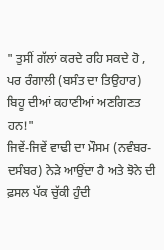" ਤੁਸੀਂ ਗੱਲਾਂ ਕਰਦੇ ਰਹਿ ਸਕਦੇ ਹੋ , ਪਰ ਰੰਗਾਲੀ (ਬਸੰਤ ਦਾ ਤਿਉਹਾਰ) ਬਿਹੂ ਦੀਆਂ ਕਹਾਣੀਆਂ ਅਣਗਿਣਤ ਹਨ!"
ਜਿਵੇਂ-ਜਿਵੇਂ ਵਾਢੀ ਦਾ ਮੌਸਮ (ਨਵੰਬਰ-ਦਸੰਬਰ) ਨੇੜੇ ਆਉਂਦਾ ਹੈ ਅਤੇ ਝੋਨੇ ਦੀ ਫ਼ਸਲ ਪੱਕ ਚੁੱਕੀ ਹੁੰਦੀ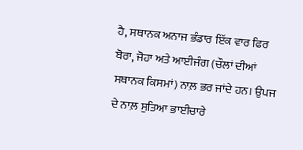ਹੈ, ਸਥਾਨਕ ਅਨਾਜ ਭੰਡਾਰ ਇੱਕ ਵਾਰ ਫਿਰ ਬੋਰਾ, ਜੋਹਾ ਅਤੇ ਆਈਜੰਗ (ਚੌਲਾਂ ਦੀਆਂ ਸਥਾਨਕ ਕਿਸਮਾਂ) ਨਾਲ਼ ਭਰ ਜਾਂਦੇ ਹਨ। ਉਪਜ ਦੇ ਨਾਲ਼ ਸੁਤਿਆ ਭਾਈਚਾਰੇ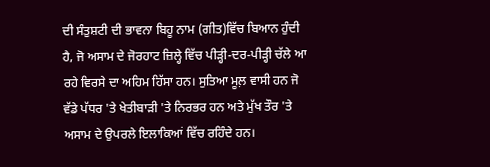ਦੀ ਸੰਤੁਸ਼ਟੀ ਦੀ ਭਾਵਨਾ ਬਿਹੂ ਨਾਮ (ਗੀਤ)ਵਿੱਚ ਬਿਆਨ ਹੁੰਦੀ ਹੈ, ਜੋ ਅਸਾਮ ਦੇ ਜੋਰਹਾਟ ਜ਼ਿਲ੍ਹੇ ਵਿੱਚ ਪੀੜ੍ਹੀ-ਦਰ-ਪੀੜ੍ਹੀ ਚੱਲੇ ਆ ਰਹੇ ਵਿਰਸੇ ਦਾ ਅਹਿਮ ਹਿੱਸਾ ਹਨ। ਸੁਤਿਆ ਮੂਲ਼ ਵਾਸੀ ਹਨ ਜੋ ਵੱਡੇ ਪੱਧਰ 'ਤੇ ਖੇਤੀਬਾੜੀ 'ਤੇ ਨਿਰਭਰ ਹਨ ਅਤੇ ਮੁੱਖ ਤੌਰ 'ਤੇ ਅਸਾਮ ਦੇ ਉਪਰਲੇ ਇਲਾਕਿਆਂ ਵਿੱਚ ਰਹਿੰਦੇ ਹਨ।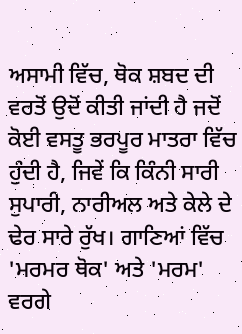ਅਸਾਮੀ ਵਿੱਚ, ਥੋਕ ਸ਼ਬਦ ਦੀ ਵਰਤੋਂ ਉਦੋਂ ਕੀਤੀ ਜਾਂਦੀ ਹੈ ਜਦੋਂ ਕੋਈ ਵਸਤੂ ਭਰਪੂਰ ਮਾਤਰਾ ਵਿੱਚ ਹੁੰਦੀ ਹੈ, ਜਿਵੇਂ ਕਿ ਕਿੰਨੀ ਸਾਰੀ ਸੁਪਾਰੀ, ਨਾਰੀਅਲ ਅਤੇ ਕੇਲੇ ਦੇ ਢੇਰ ਸਾਰੇ ਰੁੱਖ। ਗਾਣਿਆਂ ਵਿੱਚ 'ਮਰਮਰ ਥੋਕ' ਅਤੇ 'ਮਰਮ' ਵਰਗੇ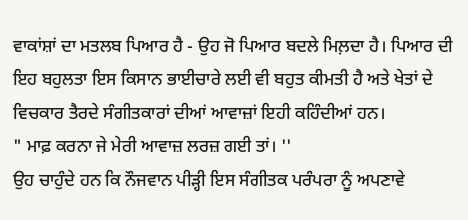ਵਾਕਾਂਸ਼ਾਂ ਦਾ ਮਤਲਬ ਪਿਆਰ ਹੈ - ਉਹ ਜੋ ਪਿਆਰ ਬਦਲੇ ਮਿਲ਼ਦਾ ਹੈ। ਪਿਆਰ ਦੀ ਇਹ ਬਹੁਲਤਾ ਇਸ ਕਿਸਾਨ ਭਾਈਚਾਰੇ ਲਈ ਵੀ ਬਹੁਤ ਕੀਮਤੀ ਹੈ ਅਤੇ ਖੇਤਾਂ ਦੇ ਵਿਚਕਾਰ ਤੈਰਦੇ ਸੰਗੀਤਕਾਰਾਂ ਦੀਆਂ ਆਵਾਜ਼ਾਂ ਇਹੀ ਕਹਿੰਦੀਆਂ ਹਨ।
" ਮਾਫ਼ ਕਰਨਾ ਜੇ ਮੇਰੀ ਆਵਾਜ਼ ਲਰਜ਼ ਗਈ ਤਾਂ। ''
ਉਹ ਚਾਹੁੰਦੇ ਹਨ ਕਿ ਨੌਜਵਾਨ ਪੀੜ੍ਹੀ ਇਸ ਸੰਗੀਤਕ ਪਰੰਪਰਾ ਨੂੰ ਅਪਣਾਵੇ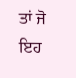ਤਾਂ ਜੋ ਇਹ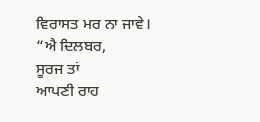ਵਿਰਾਸਤ ਮਰ ਨਾ ਜਾਵੇ।
“ਐ ਦਿਲਬਰ,
ਸੂਰਜ ਤਾਂ
ਆਪਣੀ ਰਾਹ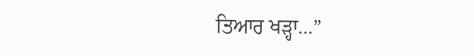ਤਿਆਰ ਖੜ੍ਹਾ...”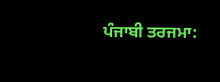ਪੰਜਾਬੀ ਤਰਜਮਾ: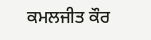ਕਮਲਜੀਤ ਕੌਰ